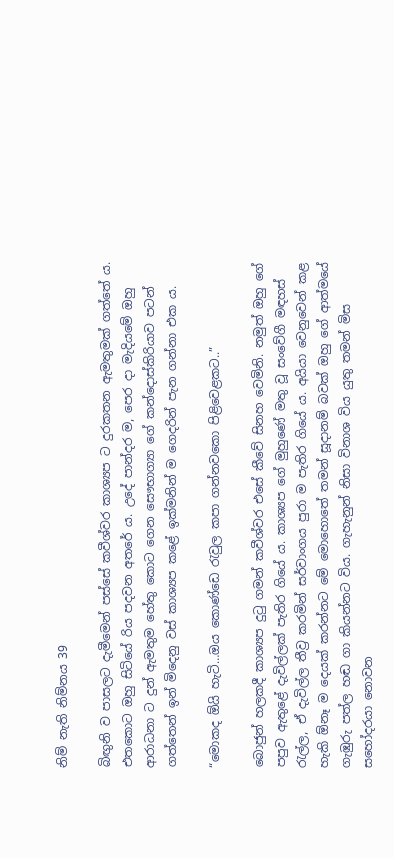නිම් නැති නිම්නය 39

බිඟුනි ව පාසලට දැමීමෙන් පස්සේ කවීශ්වර කාශ්‍යප ට දුරකතන ඇමතුමක් ගත්තේ ය. එතකොට ඔහු සිටියේ රිය පදවන අතරේ ය. උදේ පාන්දර ම, පෙර දා මැදියමේ ඔහු ආරාධනා ට දුන් ඇමතුම හේතු කොට ගෙන සෞභාග්‍යා ගේ කන්දොස්කිරියාව පටන් ගත්තෙන් ඉන් මිදෙනු වස් කාශ්‍යප කළේ ඉක්මනින් ම ගෙදරින් පැන ගන්නා එක ය.

“මොකද ඕයි හැටි…ඔය කොණ්ඩෙ රැවුල කපා ගන්නවකො පිළිවෙළකට..”

බොජුන් හලකදී කාශ්‍යප දුටු ගමන් කවීශ්වර එසේ කීවේ සිනහ වෙමිනි. නමුත් ඔහු ගේ පපුව ඇතුළේ දැවිල්ලක් පැතිර ගියේ ය. කාශ්‍යප ගේ මුහුණේ මතු වූ සංවේගී මඳහස් රැල්ල, ඒ දැවිල්ල තීව්‍ර කරමින් සර්වාංගය පුරා ම පැතිර ගියේ ය. අයියා වෙනුවෙන් කළ හැකි ඕනෑ ම දෙයක් කරන්නට මේ මොහොතේ තමන් සූදානම් බවක් ඔහු ගේ ආත්මයේ ගැඹුරු පත්ල හඬ ගා කියන්නට විය. ගැහැනුන් නිසා විනාශ විය යුතු තමන් මිස සහෝදරයා නොවන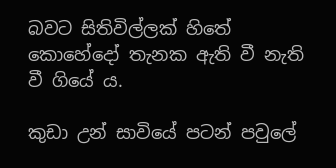බවට සිතිවිල්ලක් හිතේ කොහේදෝ තැනක ඇති වී නැති වී ගියේ ය.

කුඩා උන් සාවියේ පටන් පවුලේ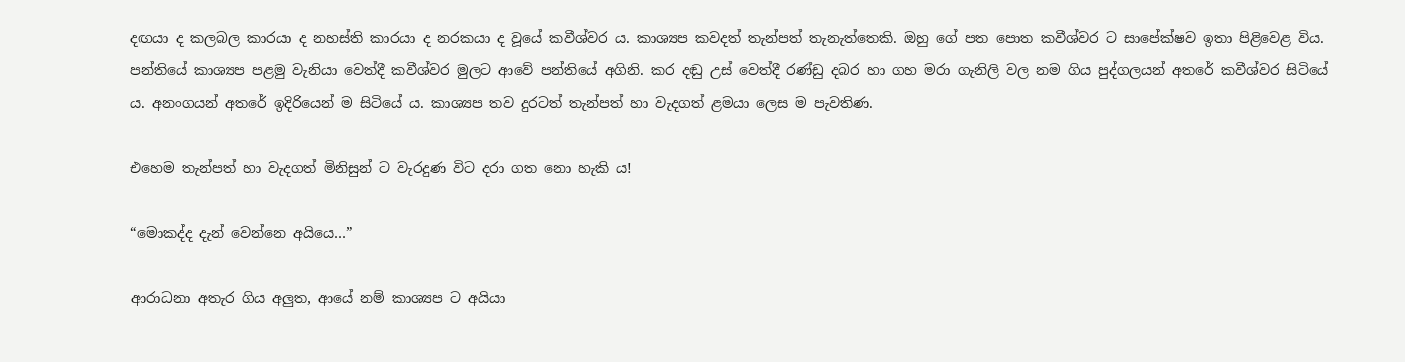දඟයා ද කලබල කාරයා ද නහස්ති කාරයා ද නරකයා ද වූයේ කවීශ්වර ය. කාශ්‍යප කවදත් තැන්පත් තැනැත්තෙකි. ඔහු ගේ පත පොත කවීශ්වර ට සාපේක්ෂව ඉතා පිළිවෙළ විය. පන්තියේ කාශ්‍යප පළමු වැනියා වෙත්දී කවීශ්වර මුලට ආවේ පන්තියේ අගිනි. කර දඬු උස් වෙත්දී රණ්ඩු දබර හා ගහ මරා ගැනිලි වල නම ගිය පුද්ගලයන් අතරේ කවීශ්වර සිටියේ ය. අනංගයන් අතරේ ඉදිරියෙන් ම සිටියේ ය. කාශ්‍යප තව දුරටත් තැන්පත් හා වැදගත් ළමයා ලෙස ම පැවතිණ.

එහෙම තැන්පත් හා වැදගත් මිනිසුන් ට වැරදුණ විට දරා ගත නො හැකි ය!

“මොකද්ද දැන් වෙන්නෙ අයියෙ…”

ආරාධනා අතැර ගිය අලුත, ආයේ නම් කාශ්‍යප ට අයියා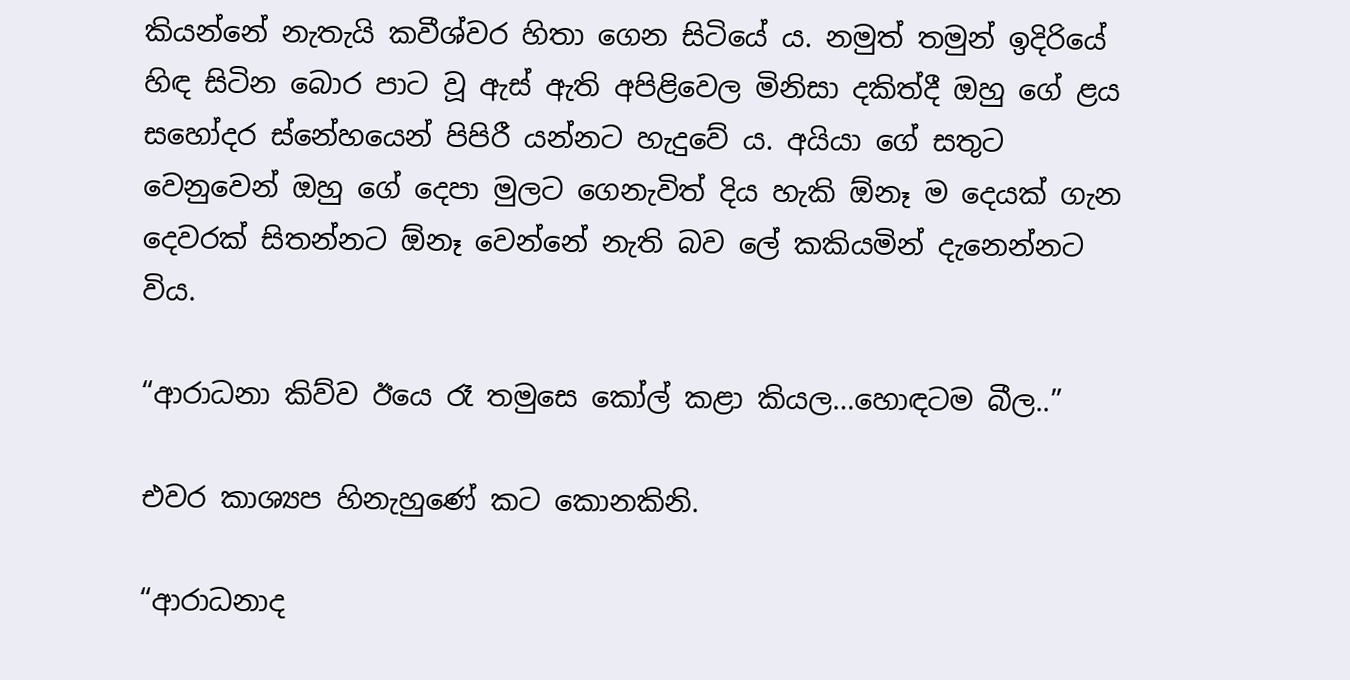කියන්නේ නැතැයි කවීශ්වර හිතා ගෙන සිටියේ ය. නමුත් තමුන් ඉදිරියේ හිඳ සිටින බොර පාට වූ ඇස් ඇති අපිළිවෙල මිනිසා දකිත්දී ඔහු ගේ ළය සහෝදර ස්නේහයෙන් පිපිරී යන්නට හැදුවේ ය. අයියා ගේ සතුට වෙනුවෙන් ඔහු ගේ දෙපා මුලට ගෙනැවිත් දිය හැකි ඕනෑ ම දෙයක් ගැන දෙවරක් සිතන්නට ඕනෑ වෙන්නේ නැති බව ලේ කකියමින් දැනෙන්නට විය.

“ආරාධනා කිව්ව ඊයෙ රෑ තමුසෙ කෝල් කළා කියල…හොඳටම බීල..”

එවර කාශ්‍යප හිනැහුණේ කට කොනකිනි.

“ආරාධනාද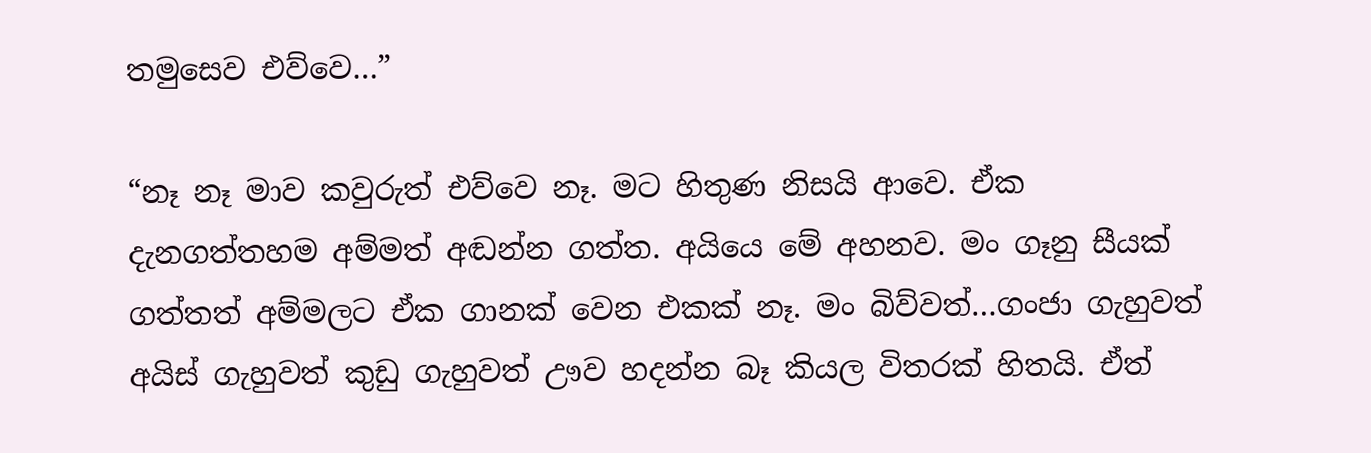තමුසෙව එව්වෙ…”

“නෑ නෑ මාව කවුරුත් එව්වෙ නෑ. මට හිතුණ නිසයි ආවෙ. ඒක දැනගත්තහම අම්මත් අඬන්න ගත්ත. අයියෙ මේ අහනව. මං ගෑනු සීයක් ගත්තත් අම්මලට ඒක ගානක් වෙන එකක් නෑ. මං බිව්වත්…ගංජා ගැහුවත් අයිස් ගැහුවත් කුඩු ගැහුවත් ඌව හදන්න බෑ කියල විතරක් හිතයි. ඒත්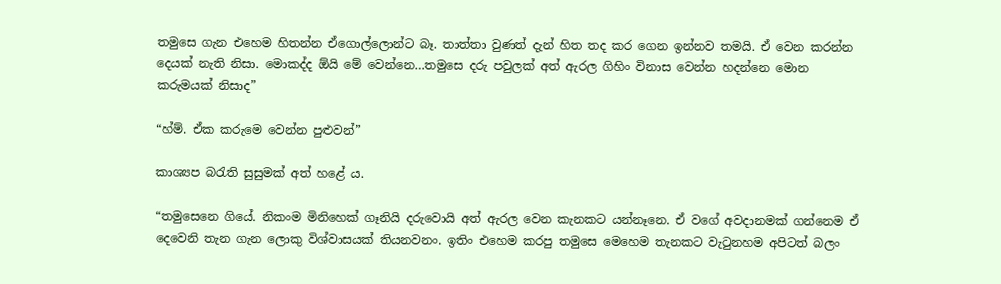තමුසෙ ගැන එහෙම හිතන්න ඒගොල්ලොන්ට බෑ. තාත්තා වුණත් දැන් හිත තද කර ගෙන ඉන්නව තමයි. ඒ වෙන කරන්න දෙයක් නැති නිසා. මොකද්ද ඕයි මේ වෙන්නෙ…තමුසෙ දරු පවුලක් අත් ඇරල ගිහිං විනාස වෙන්න හදන්නෙ මොන කරුමයක් නිසාද”

“හ්ම්. ඒක කරුමෙ වෙන්න පුළුවන්”

කාශ්‍යප බරැති සුසුමක් අත් හළේ ය.

“තමුසෙනෙ ගියේ. නිකංම මිනිහෙක් ගෑනියි දරුවොයි අත් ඇරල වෙන කැනකට යන්නෑනෙ. ඒ වගේ අවදානමක් ගන්නෙම ඒ දෙවෙනි තැන ගැන ලොකු විශ්වාසයක් තියනවනං. ඉතිං එහෙම කරපු තමුසෙ මෙහෙම තැනකට වැටුනහම අපිටත් බලං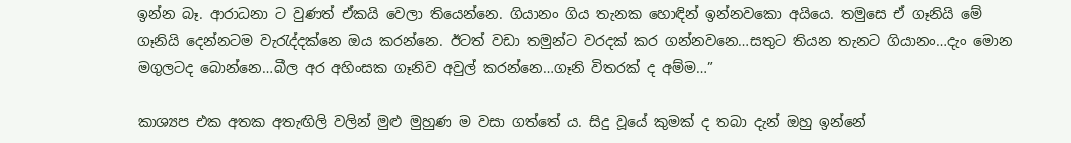ඉන්න බෑ. ආරාධනා ට වුණත් ඒකයි වෙලා තියෙන්නෙ. ගියානං ගිය තැනක හොඳින් ඉන්නවකො අයියෙ. තමුසෙ ඒ ගෑනියි මේ ගෑනියි දෙන්නටම වැරැද්දක්නෙ ඔය කරන්නෙ. ඊටත් වඩා තමුන්ට වරදක් කර ගන්නවනෙ…සතුට තියන තැනට ගියානං…දැං මොන මගුලටද බොන්නෙ…බීල අර අහිංසක ගෑනිව අවුල් කරන්නෙ…ගෑනි විතරක් ද අම්ම…”

කාශ්‍යප එක අතක අතැඟිලි වලින් මුළු මුහුණ ම වසා ගත්තේ ය. සිදු වූයේ කුමක් ද තබා දැන් ඔහු ඉන්නේ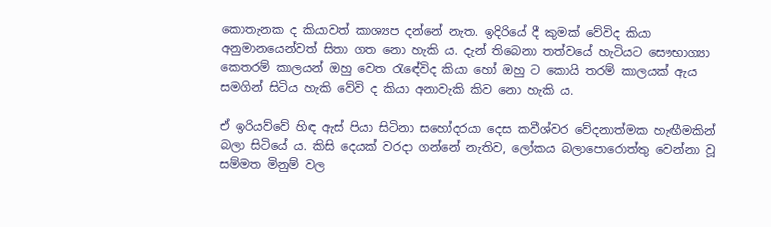කොතැනක ද කියාවත් කාශ්‍යප දන්නේ නැත. ඉදිරියේ දී කුමක් වේවිද කියා අනුමානයෙන්වත් සිතා ගත නො හැකි ය. දැන් තිබෙනා තත්වයේ හැටියට සෞභාග්‍යා කෙතරම් කාලයන් ඔහු වෙත රැඳේවිද කියා හෝ ඔහු ට කොයි තරම් කාලයක් ඇය සමගින් සිටිය හැකි වේවි ද කියා අනාවැකි කිව නො හැකි ය.

ඒ ඉරියව්වේ හිඳ ඇස් පියා සිටිනා සහෝදරයා දෙස කවීශ්වර වේදනාත්මක හැඟීමකින් බලා සිටියේ ය. කිසි දෙයක් වරදා ගන්නේ නැතිව, ලෝකය බලාපොරොත්තු වෙන්නා වූ සම්මත මිනුම් වල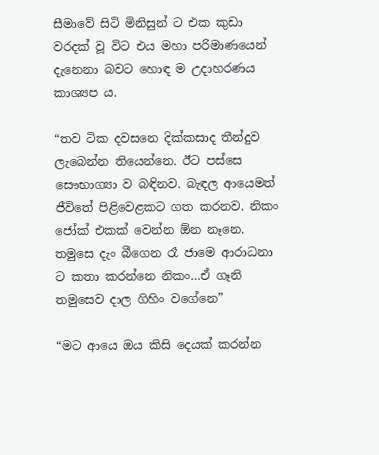සීමාවේ සිටි මිනිසුන් ට එක කුඩා වරදක් වූ විට එය මහා පරිමාණයෙන් දැනෙනා බවට හොඳ ම උදාහරණය කාශ්‍යප ය.

“තව ටික දවසනෙ දික්කසාද තීන්දුව ලැබෙන්න තියෙන්නෙ. ඊට පස්සෙ සෞභාග්‍යා ව බඳිනව. බැඳල ආයෙමත් ජීවිතේ පිළිවෙළකට ගත කරනව. නිකං ජෝක් එකක් වෙන්න ඕන නෑනෙ. තමුසෙ දැං බීගෙන රෑ ජාමෙ ආරාධනා ට කතා කරන්නෙ නිකං…ඒ ගෑනි තමුසෙව දාල ගිහිං වගේනෙ”

“මට ආයෙ ඔය කිසි දෙයක් කරන්න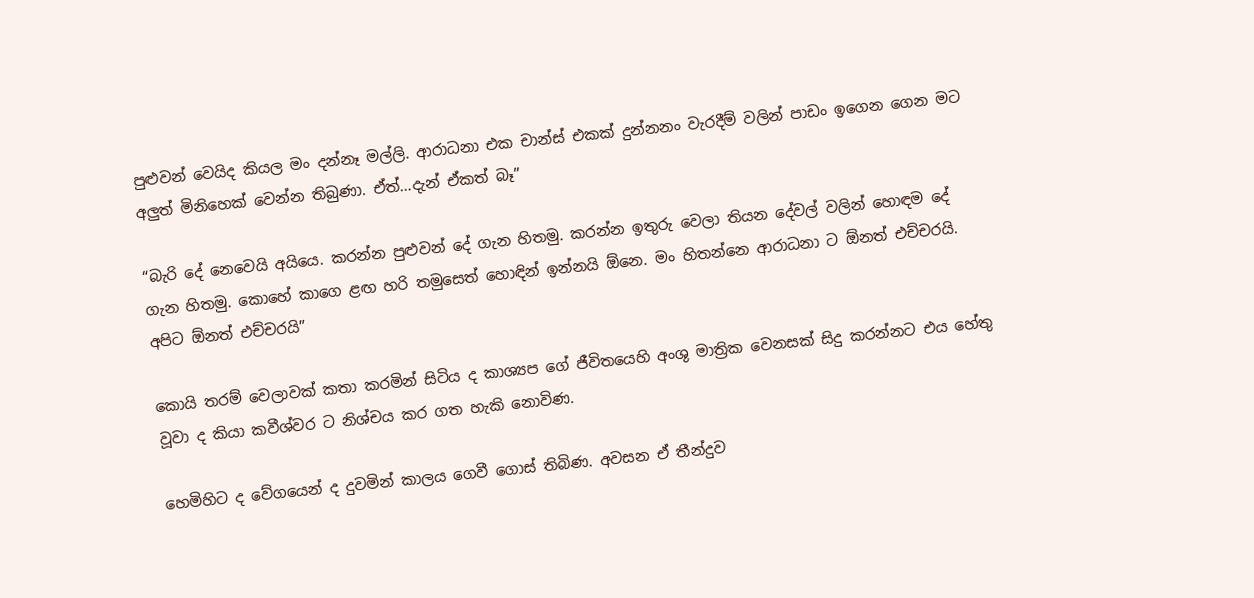පුළුවන් වෙයිද කියල මං දන්නෑ මල්ලි. ආරාධනා එක චාන්ස් එකක් දුන්නනං වැරදීම් වලින් පාඩං ඉගෙන ගෙන මට අලුත් මිනිහෙක් වෙන්න තිබුණා. ඒත්…දැන් ඒකත් බෑ”

“බැරි දේ නෙවෙයි අයියෙ. කරන්න පුළුවන් දේ ගැන හිතමු. කරන්න ඉතුරු වෙලා තියන දේවල් වලින් හොඳම දේ ගැන හිතමු. කොහේ කාගෙ ළඟ හරි තමුසෙත් හොඳින් ඉන්නයි ඕනෙ. මං හිතන්නෙ ආරාධනා ට ඕනත් එච්චරයි. අපිට ඕනත් එච්චරයි”

කොයි තරම් වෙලාවක් කතා කරමින් සිටිය ද කාශ්‍යප ගේ ජීවිතයෙහි අංශු මාත්‍රික වෙනසක් සිදු කරන්නට එය හේතු වූවා ද කියා කවීශ්වර ට නිශ්චය කර ගත හැකි නොවිණ.

හෙමිහිට ද වේගයෙන් ද දුවමින් කාලය ගෙවී ගොස් තිබිණ. අවසන ඒ තීන්දුව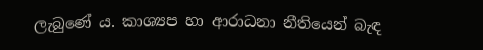ලැබුණේ ය. කාශ්‍යප හා ආරාධනා නීතියෙන් බැඳ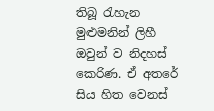තිබූ රැහැන මුළුමනින් ලිහී ඔවුන් ව නිදහස් කෙරිණ. ඒ අතරේ සිය හිත වෙනස්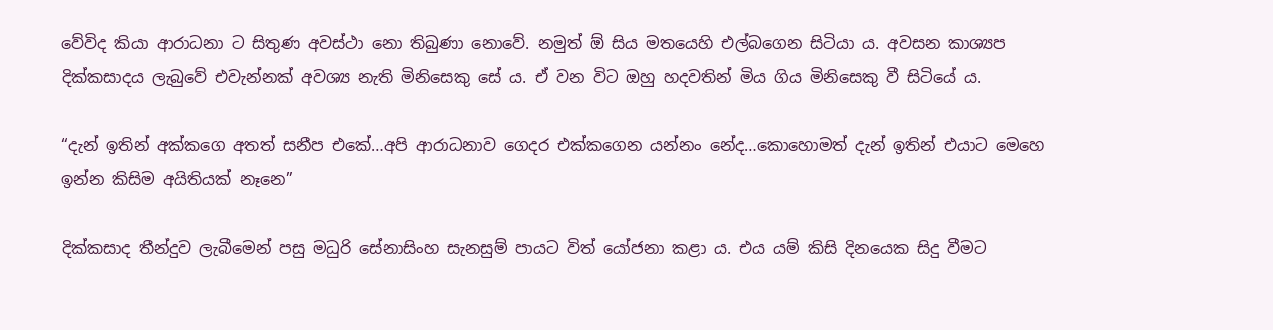වේවිද කියා ආරාධනා ට සිතුණ අවස්ථා නො තිබුණා නොවේ. නමුත් ඕ සිය මතයෙහි එල්බගෙන සිටියා ය. අවසන කාශ්‍යප දික්කසාදය ලැබුවේ එවැන්නක් අවශ්‍ය නැති මිනිසෙකු සේ ය. ඒ වන විට ඔහු හදවතින් මිය ගිය මිනිසෙකු වී සිටියේ ය.

“දැන් ඉතින් අක්කගෙ අතත් සනීප එකේ…අපි ආරාධනාව ගෙදර එක්කගෙන යන්නං නේද…කොහොමත් දැන් ඉතින් එයාට මෙහෙ ඉන්න කිසිම අයිතියක් නෑනෙ”

දික්කසාද තීන්දුව ලැබීමෙන් පසු මධුරි සේනාසිංහ සැනසුම් පායට විත් යෝජනා කළා ය. එය යම් කිසි දිනයෙක සිදු වීමට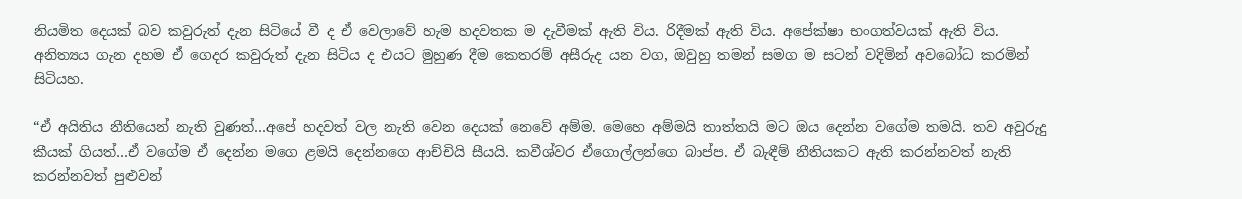නියමිත දෙයක් බව කවුරුත් දැන සිටියේ වී ද ඒ වෙලාවේ හැම හදවතක ම දැවීමක් ඇති විය. රිදීමක් ඇති විය. අපේක්ෂා භංගත්වයක් ඇති විය. අනිත්‍යය ගැන දහම ඒ ගෙදර කවුරුත් දැන සිටිය ද එයට මුහුණ දීම කෙතරම් අසීරුද යන වග, ඔවුහු තමන් සමග ම සටන් වදිමින් අවබෝධ කරමින් සිටියහ.

“ඒ අයිතිය නීතියෙන් නැති වුණත්…අපේ හදවත් වල නැති වෙන දෙයක් නෙවේ අම්ම. මෙහෙ අම්මයි තාත්තයි මට ඔය දෙන්න වගේම තමයි. තව අවුරුදු කීයක් ගියත්…ඒ වගේම ඒ දෙන්න මගෙ ළමයි දෙන්නගෙ ආච්චියි සීයයි. කවීශ්වර ඒගොල්ලන්ගෙ බාප්ප. ඒ බැඳීම් නීතියකට ඇති කරන්නවත් නැති කරන්නවත් පුළුවන්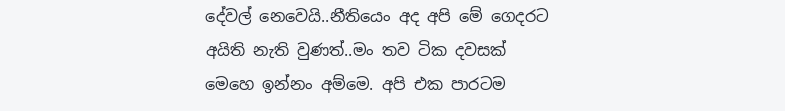දේවල් නෙවෙයි..නීතියෙං අද අපි මේ ගෙදරට අයිති නැති වුණත්..මං තව ටික දවසක් මෙහෙ ඉන්නං අම්මෙ. අපි එක පාරටම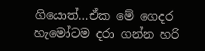ගියොත්…ඒක මේ ගෙදර හැමෝටම දරා ගන්න හරි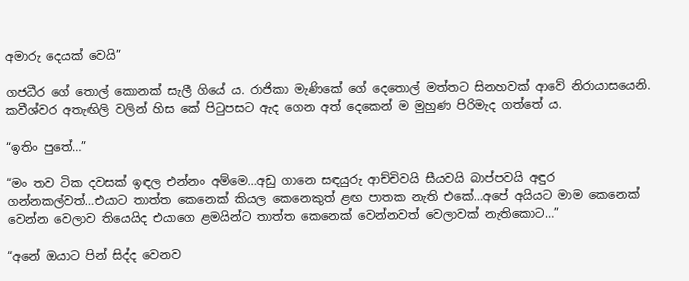අමාරු දෙයක් වෙයි”

ගජධීර ගේ තොල් කොනක් සැලී ගියේ ය. රාජිකා මැණිකේ ගේ දෙතොල් මත්තට සිනහවක් ආවේ නිරායාසයෙනි. කවීශ්වර අතැඟිලි වලින් හිස කේ පිටුපසට ඇද ගෙන අත් දෙකෙන් ම මුහුණ පිරිමැද ගත්තේ ය.

“ඉතිං පුතේ…”

“මං තව ටික දවසක් ඉඳල එන්නං අම්මෙ…අඩු ගානෙ සඳයුරු ආච්චිවයි සීයවයි බාප්පවයි අඳුර ගන්නකල්වත්…එයාට තාත්ත කෙනෙක් කියල කෙනෙකුත් ළඟ පාතක නැති එකේ…අපේ අයියට මාම කෙනෙක් වෙන්න වෙලාව තියෙයිද එයාගෙ ළමයින්ට තාත්ත කෙනෙක් වෙන්නවත් වෙලාවක් නැතිකොට…”

“අනේ ඔයාට පින් සිද්ද වෙනව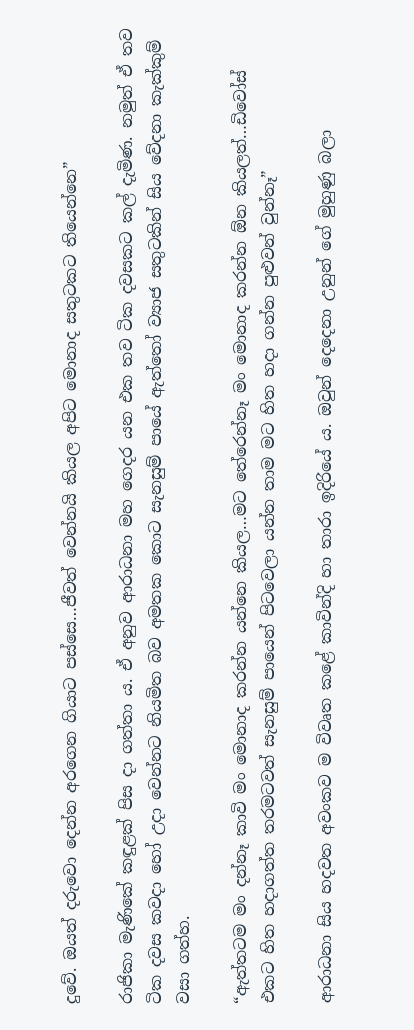දුවේ. ඔයත් දරුවො දෙන්න අරගෙන ගියාට පස්සෙ…ජීවත් වෙන්නයි කියල අපිට මොනාද සතුටකට තියෙන්නෙ”

රාජිකා මැණිකේ කඳුළක් පිස දා ගත්තා ය. ඒ අනුව ආරාධනා මහ ගෙදර යන එක තව ටික දවසකට කල් දැමිණ. නමුත් ඒ තව ටික දවස කවදා හෝ උදා වෙන්නට නියමිත බව අමතක කොට සැනසුම් පායේ ඇත්තෝ ව්‍යාජ සතුටකින් සිය වේදනා කැක්කුම් වසා ගත්හ.

“ඇත්තටම මං දන්නෑ කාවි මං මොනාද කරන්න යන්නෙ කියල…මට තේරෙන්නෑ මං මොනාද කරන්න ඕන කියලත්…ඩිවෝස් එකට හිත හදාගත්ත තරමටවත් සැනසුම් පායෙන් පිටවෙලා යන්න තාම මට හිත හදා ගන්න පුළුවන් වුන්නෑ”

ආරාධනා සිය හදවත අවංකව ම විවෘත කළේ කාවින්දි හා තාරා ඉදිරියේ ය. ඔවුන් දෙදෙනා උනුන් ගේ මුහුණු බලා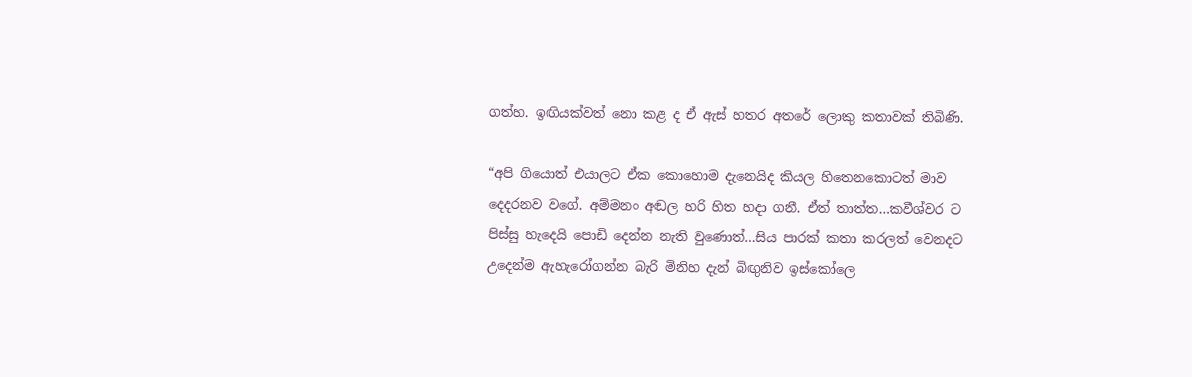ගත්හ. ඉඟියක්වත් නො කළ ද ඒ ඇස් හතර අතරේ ලොකු කතාවක් තිබිණි.

“අපි ගියොත් එයාලට ඒක කොහොම දැනෙයිද කියල හිතෙනකොටත් මාව දෙදරනව වගේ. අම්මනං අඬල හරි හිත හදා ගනී. ඒත් තාත්ත…කවීශ්වර ට පිස්සු හැදෙයි පොඩි දෙන්න නැති වුණොත්…සිය පාරක් කතා කරලත් වෙනදට උදෙන්ම ඇහැරෝගන්න බැරි මිනිහ දැන් බිඟුනිව ඉස්කෝලෙ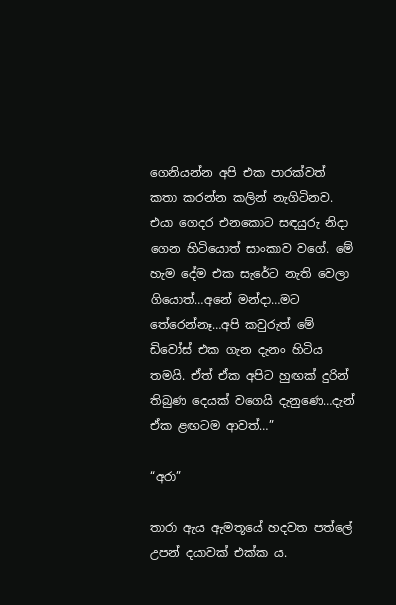ගෙනියන්න අපි එක පාරක්වත් කතා කරන්න කලින් නැගිටිනව. එයා ගෙදර එනකොට සඳයුරු නිදා ගෙන හිටියොත් සාංකාව වගේ. මේ හැම දේම එක සැරේට නැති වෙලා ගියොත්…අනේ මන්දා…මට තේරෙන්නෑ…අපි කවුරුත් මේ ඩිවෝස් එක ගැන දැනං හිටිය තමයි. ඒත් ඒක අපිට හුඟක් දුරින් තිබුණ දෙයක් වගෙයි දැනුණෙ…දැන් ඒක ළඟටම ආවත්…”

“අරා”

තාරා ඇය ඇමතූයේ හදවත පත්ලේ උපන් දයාවක් එක්ක ය.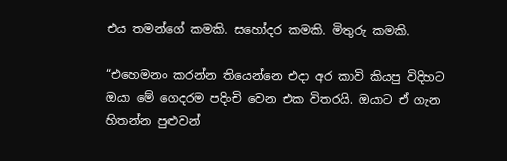එය තමන්ගේ කමකි. සහෝදර කමකි. මිතුරු කමකි.

“එහෙමනං කරන්න තියෙන්නෙ එදා අර කාවි කියපු විදිහට ඔයා මේ ගෙදරම පදිංචි වෙන එක විතරයි. ඔයාට ඒ ගැන හිතන්න පුළුවන්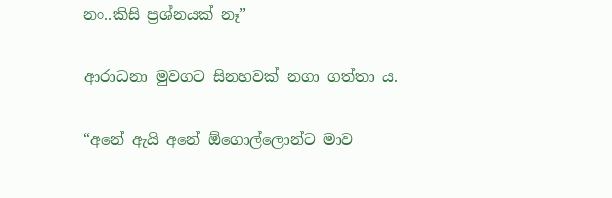නං..කිසි ප්‍රශ්නයක් නෑ”

ආරාධනා මුවගට සිනහවක් නගා ගත්තා ය.

“අනේ ඇයි අනේ ඕගොල්ලොන්ට මාව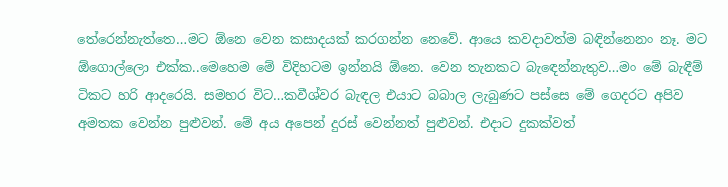තේරෙන්නැත්තෙ…මට ඕනෙ වෙන කසාදයක් කරගන්න නෙවේ. ආයෙ කවදාවත්ම බඳින්නෙනං නෑ. මට ඕගොල්ලො එක්ක..මෙහෙම මේ විදිහටම ඉන්නයි ඕනෙ. වෙන තැනකට බැඳෙන්නැතුව…මං මේ බැඳීම් ටිකට හරි ආදරෙයි. සමහර විට…කවීශ්වර බැඳල එයාට බබාල ලැබුණට පස්සෙ මේ ගෙදරට අපිව අමතක වෙන්න පුළුවන්. මේ අය අපෙන් දුරස් වෙන්නත් පුළුවන්. එදාට දුකක්වත්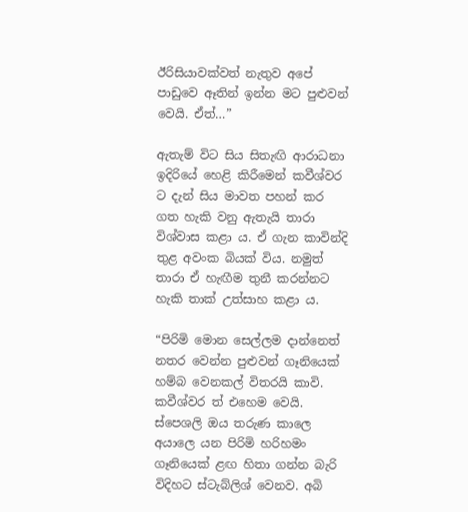ඊරිසියාවක්වත් නැතුව අපේ පාඩුවෙ ඈතින් ඉන්න මට පුළුවන් වෙයි. ඒත්…”

ඇතැම් විට සිය සිතැඟි ආරාධනා ඉදිරියේ හෙළි කිරීමෙන් කවීශ්වර ට දැන් සිය මාවත පහන් කර ගත හැකි වනු ඇතැයි තාරා විශ්වාස කළා ය. ඒ ගැන කාවින්දි තුළ අවංක බියක් විය. නමුත් තාරා ඒ හැඟීම තුනී කරන්නට හැකි තාක් උත්සාහ කළා ය.

“පිරිමි මොන සෙල්ලම දාන්නෙත් නතර වෙන්න පුළුවන් ගෑනියෙක් හම්බ වෙනකල් විතරයි කාවි. කවීශ්වර ත් එහෙම වෙයි. ස්පෙශලි ඔය තරුණ කාලෙ අයාලෙ යන පිරිමි හරිහමං ගෑනියෙක් ළඟ හිතා ගන්න බැරි විදිහට ස්ටැබ්ලිශ් වෙනව. අබි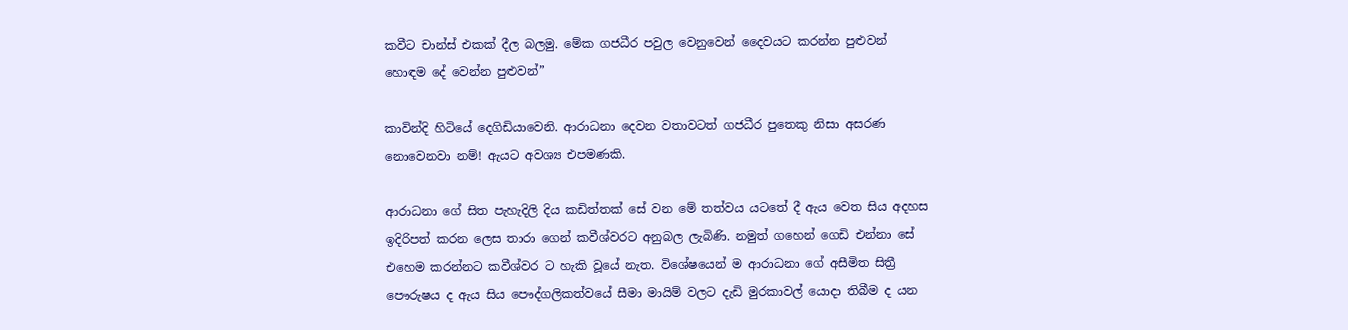කවීට චාන්ස් එකක් දීල බලමු. මේක ගජධීර පවුල වෙනුවෙන් දෛවයට කරන්න පුළුවන් හොඳම දේ වෙන්න පුළුවන්”

කාවින්දි හිටියේ දෙගිඩියාවෙනි. ආරාධනා දෙවන වතාවටත් ගජධීර පුතෙකු නිසා අසරණ නොවෙනවා නම්! ඇයට අවශ්‍ය එපමණකි.

ආරාධනා ගේ සිත පැහැදිලි දිය කඩිත්තක් සේ වන මේ තත්වය යටතේ දී ඇය වෙත සිය අදහස ඉදිරිපත් කරන ලෙස තාරා ගෙන් කවීශ්වරට අනුබල ලැබිණි. නමුත් ගහෙන් ගෙඩි එන්නා සේ එහෙම කරන්නට කවීශ්වර ට හැකි වූයේ නැත. විශේෂයෙන් ම ආරාධනා ගේ අසීමිත සිත්‍රී පෞරුෂය ද ඇය සිය පෞද්ගලිකත්වයේ සීමා මායිම් වලට දැඩි මුරකාවල් යොදා තිබීම ද යන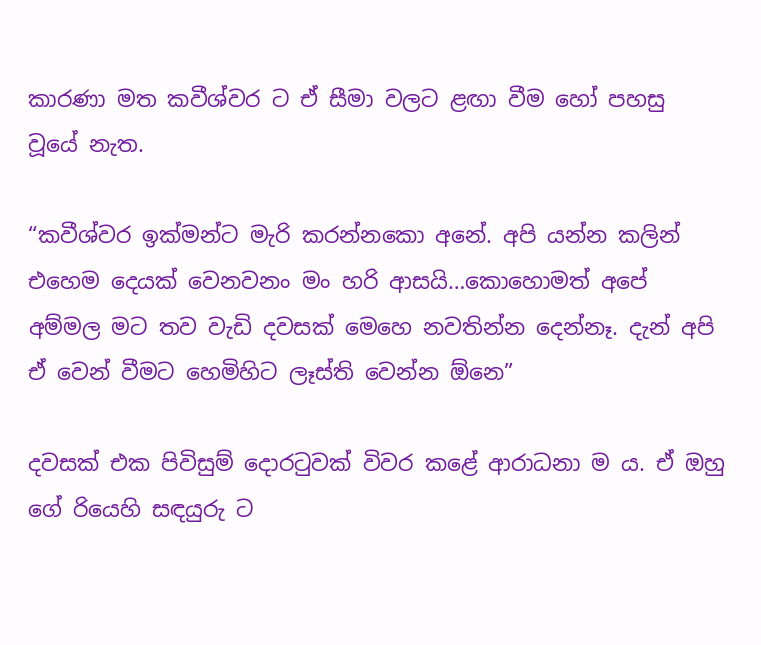කාරණා මත කවීශ්වර ට ඒ සීමා වලට ළඟා වීම හෝ පහසු වූයේ නැත.

“කවීශ්වර ඉක්මන්ට මැරි කරන්නකො අනේ. අපි යන්න කලින් එහෙම දෙයක් වෙනවනං මං හරි ආසයි…කොහොමත් අපේ අම්මල මට තව වැඩි දවසක් මෙහෙ නවතින්න දෙන්නෑ. දැන් අපි ඒ වෙන් වීමට හෙමිහිට ලෑස්ති වෙන්න ඕනෙ”

දවසක් එක පිවිසුම් දොරටුවක් විවර කළේ ආරාධනා ම ය. ඒ ඔහු ගේ රියෙහි සඳයුරු ට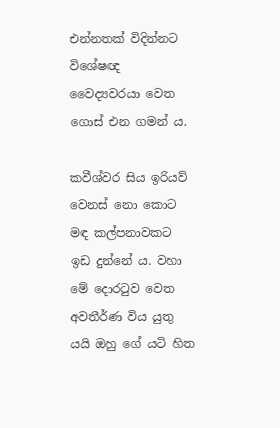එන්නතක් විදින්නට විශේෂඥ වෛද්‍යවරයා වෙත ගොස් එන ගමන් ය.

කවීශ්වර සිය ඉරියව් වෙනස් නො කොට මඳ කල්පනාවකට ඉඩ දුන්නේ ය. වහා මේ දොරටුව වෙත අවතීර්ණ විය යුතු යයි ඔහු ගේ යටි හිත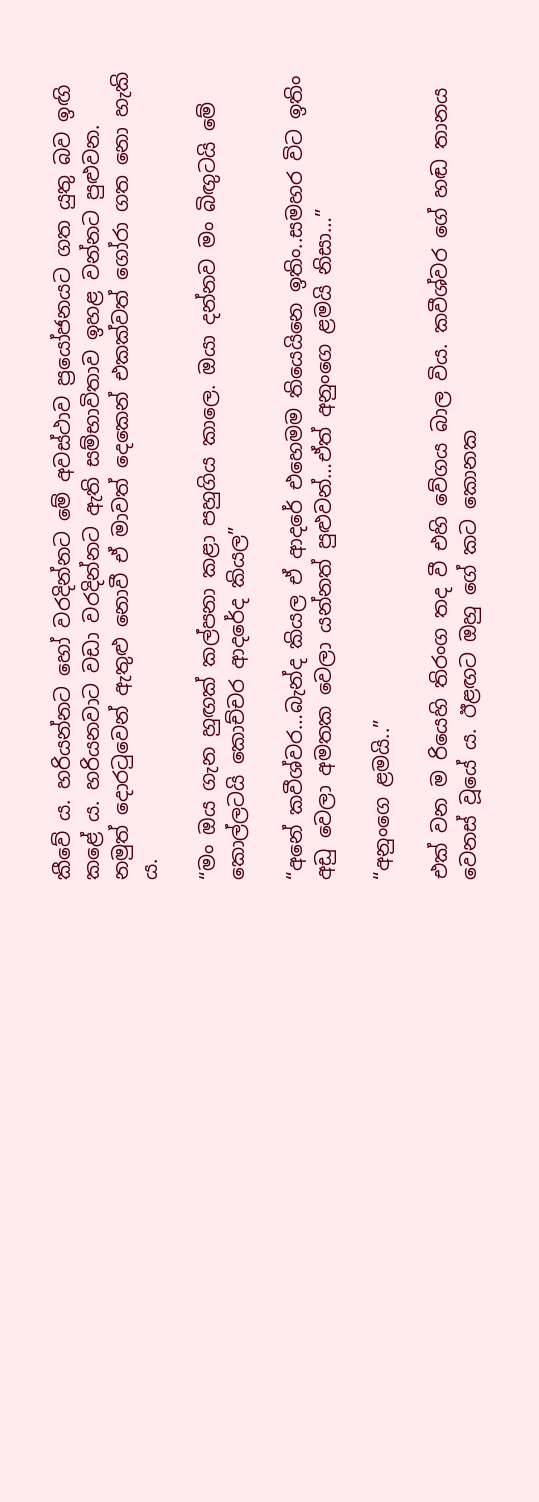කීවේ ය. හරියන්නට හෝ වරදින්නට මේ අවස්ථාව ප්‍රයෝජනයට ගත යුතු බව ඉඟි කළේ ය. හරියනවාට වඩා වරදින්නට ඇති සම්භාවිතාව ඉහළ වන්නට පුළුවන. නමුත් දොරටුවෙන් ඇතුළු නොවී ඒ මාවත් දෙකෙන් එකක්වත් ගෝරා ගත නො හැකි ය.

“මං ඔය ගැන හුඟක් කල්පනා කළා පහුගිය කාලෙ. ඔයා දන්නව මං බිඟුටයි මේ කොල්ලටයි කොච්චර ආදරේද කියල”

“අනේ කවීශ්වර…බැන්ද කියල ඒ ආදරේ එහෙමම තියෙයිනෙ ඉතිං..සමහර විට ඉතිං අඩු වෙලා අමතක වෙලා යන්නත් පුළුවන්…ඒත් අනුංගෙ ළමයි නිසා…”

“අනුංගෙ ළමයි..”

එක් වන ම රියෙහි තිරංග තද වී එහි වේගය බාල විය. කවීශ්වර ගේ හඬ තානය වෙනස් වූයේ ය. ඊළඟට ඔහු ගේ කට කොනක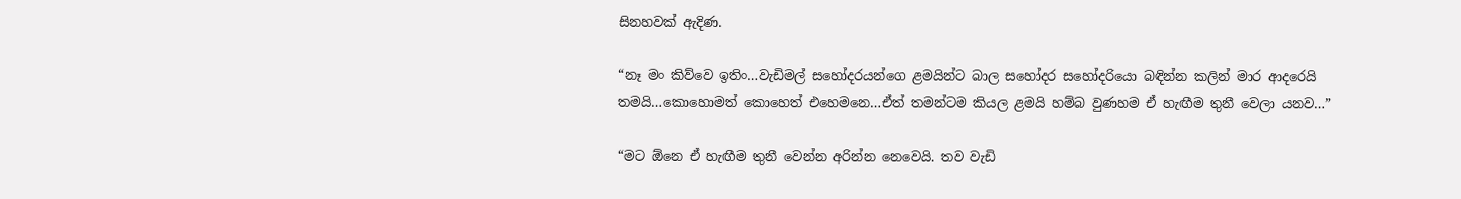සිනහවක් ඇදිණ.

“නෑ මං කිව්වෙ ඉතිං…වැඩිමල් සහෝදරයන්ගෙ ළමයින්ට බාල සහෝදර සහෝදරියො බඳින්න කලින් මාර ආදරෙයි තමයි…කොහොමත් කොහෙත් එහෙමනෙ…ඒත් තමන්ටම කියල ළමයි හම්බ වුණහම ඒ හැඟීම තුනී වෙලා යනව…”

“මට ඕනෙ ඒ හැඟීම තුනී වෙන්න අරින්න නෙවෙයි. තව වැඩි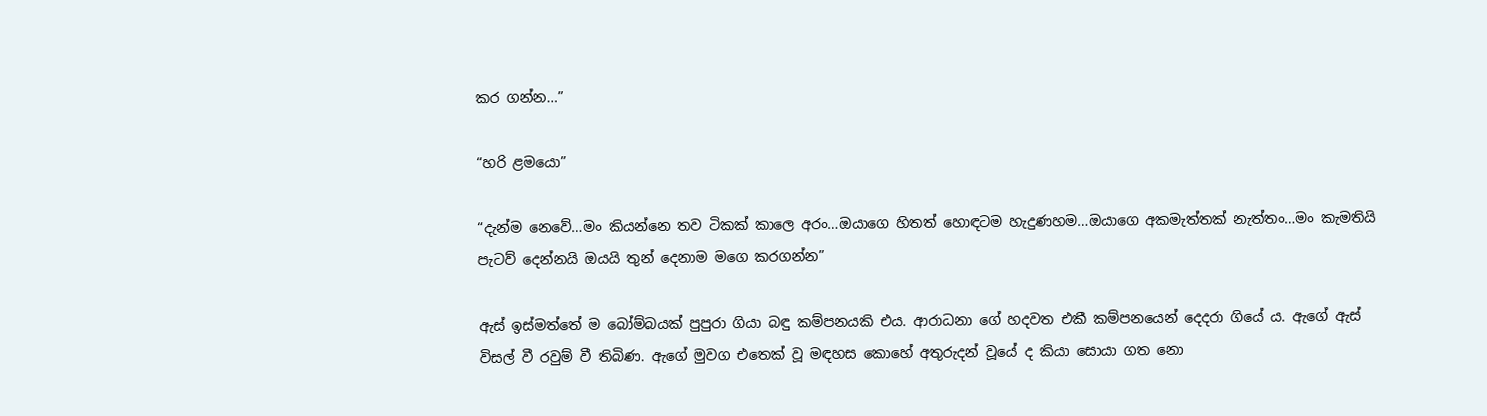කර ගන්න…”

“හරි ළමයො”

“දැන්ම නෙවේ…මං කියන්නෙ තව ටිකක් කාලෙ අරං…ඔයාගෙ හිතත් හොඳටම හැදුණහම…ඔයාගෙ අකමැත්තක් නැත්තං…මං කැමතියි පැටව් දෙන්නයි ඔයයි තුන් දෙනාම මගෙ කරගන්න”

ඇස් ඉස්මත්තේ ම බෝම්බයක් පුපුරා ගියා බඳු කම්පනයකි එය. ආරාධනා ගේ හදවත එකී කම්පනයෙන් දෙදරා ගියේ ය. ඇගේ ඇස් විසල් වී රවුම් වී තිබිණ. ඇගේ මුවග එතෙක් වූ මඳහස කොහේ අතුරුදන් වූයේ ද කියා සොයා ගත නො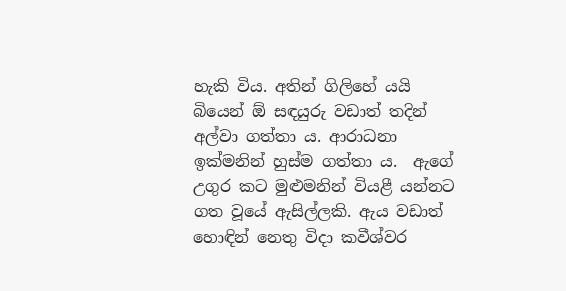හැකි විය. අතින් ගිලිහේ යයි බියෙන් ඕ සඳයුරු වඩාත් තදින් අල්වා ගත්තා ය. ආරාධනා ඉක්මනින් හුස්ම ගත්තා ය.  ඇගේ උගුර කට මුළුමනින් වියළී යන්නට ගත වූයේ ඇසිල්ලකි. ඇය වඩාත් හොඳින් නෙතු විදා කවීශ්වර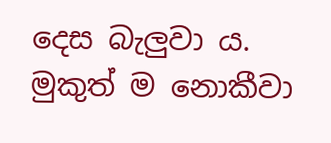දෙස බැලුවා ය. මුකුත් ම නොකීවා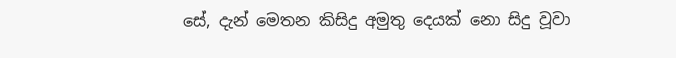සේ, දැන් මෙතන කිසිදු අමුතු දෙයක් නො සිදු වූවා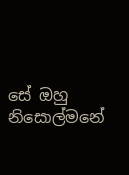සේ ඔහු නිසොල්මනේ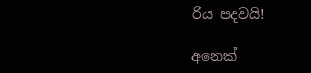රිය පදවයි!

අනෙක්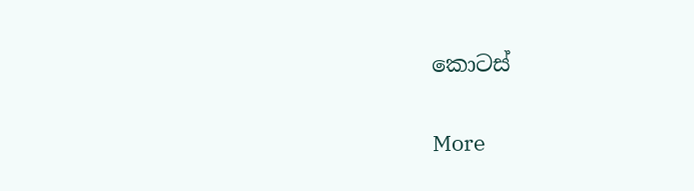කොටස්

More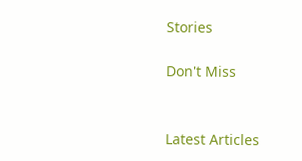Stories

Don't Miss


Latest Articles